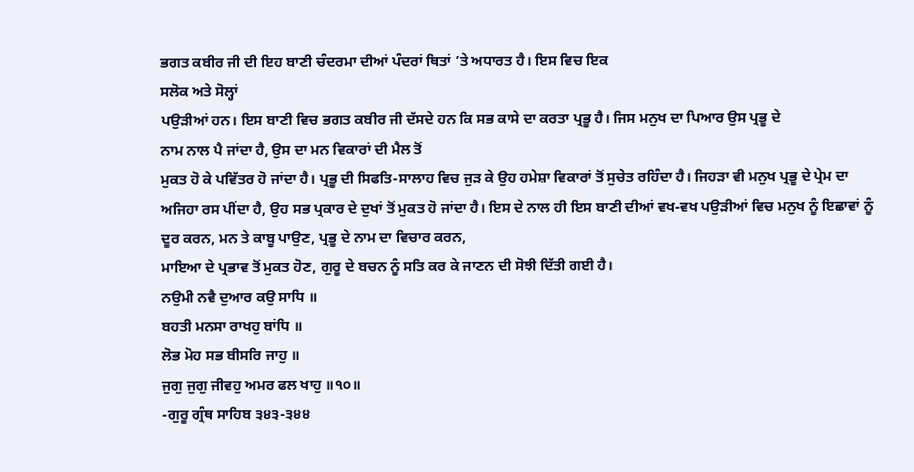ਭਗਤ ਕਬੀਰ ਜੀ ਦੀ ਇਹ ਬਾਣੀ ਚੰਦਰਮਾ ਦੀਆਂ ਪੰਦਰਾਂ ਥਿਤਾਂ ’ਤੇ ਅਧਾਰਤ ਹੈ। ਇਸ ਵਿਚ ਇਕ
ਸਲੋਕ ਅਤੇ ਸੋਲ੍ਹਾਂ
ਪਉੜੀਆਂ ਹਨ। ਇਸ ਬਾਣੀ ਵਿਚ ਭਗਤ ਕਬੀਰ ਜੀ ਦੱਸਦੇ ਹਨ ਕਿ ਸਭ ਕਾਸੇ ਦਾ ਕਰਤਾ ਪ੍ਰਭੂ ਹੈ। ਜਿਸ ਮਨੁਖ ਦਾ ਪਿਆਰ ਉਸ ਪ੍ਰਭੂ ਦੇ
ਨਾਮ ਨਾਲ ਪੈ ਜਾਂਦਾ ਹੈ, ਉਸ ਦਾ ਮਨ ਵਿਕਾਰਾਂ ਦੀ ਮੈਲ ਤੋਂ
ਮੁਕਤ ਹੋ ਕੇ ਪਵਿੱਤਰ ਹੋ ਜਾਂਦਾ ਹੈ। ਪ੍ਰਭੂ ਦੀ ਸਿਫਤਿ-ਸਾਲਾਹ ਵਿਚ ਜੁੜ ਕੇ ਉਹ ਹਮੇਸ਼ਾ ਵਿਕਾਰਾਂ ਤੋਂ ਸੁਚੇਤ ਰਹਿੰਦਾ ਹੈ। ਜਿਹੜਾ ਵੀ ਮਨੁਖ ਪ੍ਰਭੂ ਦੇ ਪ੍ਰੇਮ ਦਾ ਅਜਿਹਾ ਰਸ ਪੀਂਦਾ ਹੈ, ਉਹ ਸਭ ਪ੍ਰਕਾਰ ਦੇ ਦੁਖਾਂ ਤੋਂ ਮੁਕਤ ਹੋ ਜਾਂਦਾ ਹੈ। ਇਸ ਦੇ ਨਾਲ ਹੀ ਇਸ ਬਾਣੀ ਦੀਆਂ ਵਖ-ਵਖ ਪਉੜੀਆਂ ਵਿਚ ਮਨੁਖ ਨੂੰ ਇਛਾਵਾਂ ਨੂੰ ਦੂਰ ਕਰਨ, ਮਨ ਤੇ ਕਾਬੂ ਪਾਉਣ, ਪ੍ਰਭੂ ਦੇ ਨਾਮ ਦਾ ਵਿਚਾਰ ਕਰਨ,
ਮਾਇਆ ਦੇ ਪ੍ਰਭਾਵ ਤੋਂ ਮੁਕਤ ਹੋਣ, ਗੁਰੂ ਦੇ ਬਚਨ ਨੂੰ ਸਤਿ ਕਰ ਕੇ ਜਾਣਨ ਦੀ ਸੋਝੀ ਦਿੱਤੀ ਗਈ ਹੈ।
ਨਉਮੀ ਨਵੈ ਦੁਆਰ ਕਉ ਸਾਧਿ ॥
ਬਹਤੀ ਮਨਸਾ ਰਾਖਹੁ ਬਾਂਧਿ ॥
ਲੋਭ ਮੋਹ ਸਭ ਬੀਸਰਿ ਜਾਹੁ ॥
ਜੁਗੁ ਜੁਗੁ ਜੀਵਹੁ ਅਮਰ ਫਲ ਖਾਹੁ ॥੧੦॥
-ਗੁਰੂ ਗ੍ਰੰਥ ਸਾਹਿਬ ੩੪੩-੩੪੪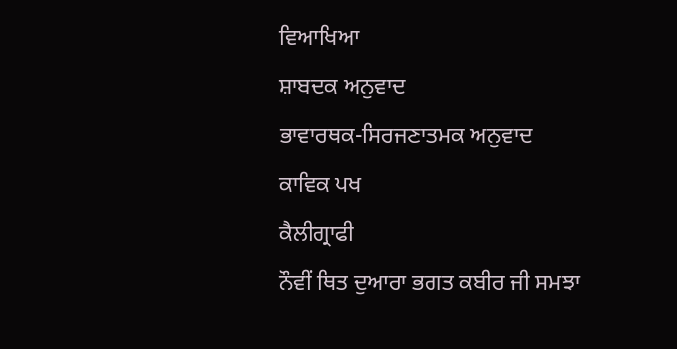ਵਿਆਖਿਆ
ਸ਼ਾਬਦਕ ਅਨੁਵਾਦ
ਭਾਵਾਰਥਕ-ਸਿਰਜਣਾਤਮਕ ਅਨੁਵਾਦ
ਕਾਵਿਕ ਪਖ
ਕੈਲੀਗ੍ਰਾਫੀ
ਨੌਵੀਂ ਥਿਤ ਦੁਆਰਾ ਭਗਤ ਕਬੀਰ ਜੀ ਸਮਝਾ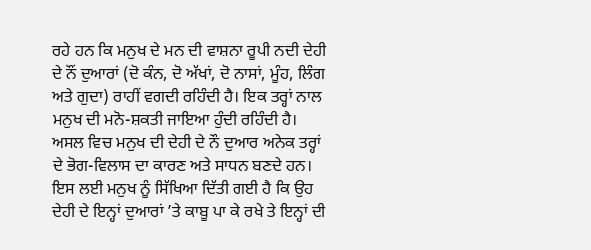ਰਹੇ ਹਨ ਕਿ ਮਨੁਖ ਦੇ ਮਨ ਦੀ ਵਾਸ਼ਨਾ ਰੂਪੀ ਨਦੀ ਦੇਹੀ ਦੇ ਨੌਂ ਦੁਆਰਾਂ (ਦੋ ਕੰਨ, ਦੋ ਅੱਖਾਂ, ਦੋ ਨਾਸਾਂ, ਮੂੰਹ, ਲਿੰਗ ਅਤੇ ਗੁਦਾ) ਰਾਹੀਂ ਵਗਦੀ ਰਹਿੰਦੀ ਹੈ। ਇਕ ਤਰ੍ਹਾਂ ਨਾਲ ਮਨੁਖ ਦੀ ਮਨੋ-ਸ਼ਕਤੀ ਜਾਇਆ ਹੁੰਦੀ ਰਹਿੰਦੀ ਹੈ। ਅਸਲ ਵਿਚ ਮਨੁਖ ਦੀ ਦੇਹੀ ਦੇ ਨੌ ਦੁਆਰ ਅਨੇਕ ਤਰ੍ਹਾਂ ਦੇ ਭੋਗ-ਵਿਲਾਸ ਦਾ ਕਾਰਣ ਅਤੇ ਸਾਧਨ ਬਣਦੇ ਹਨ। ਇਸ ਲਈ ਮਨੁਖ ਨੂੰ ਸਿੱਖਿਆ ਦਿੱਤੀ ਗਈ ਹੈ ਕਿ ਉਹ ਦੇਹੀ ਦੇ ਇਨ੍ਹਾਂ ਦੁਆਰਾਂ ’ਤੇ ਕਾਬੂ ਪਾ ਕੇ ਰਖੇ ਤੇ ਇਨ੍ਹਾਂ ਦੀ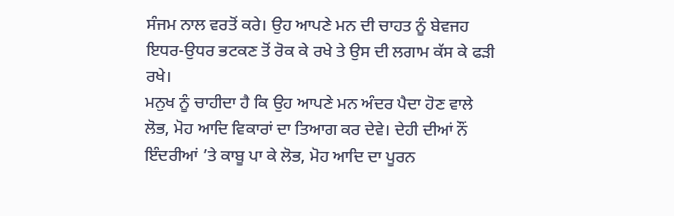ਸੰਜਮ ਨਾਲ ਵਰਤੋਂ ਕਰੇ। ਉਹ ਆਪਣੇ ਮਨ ਦੀ ਚਾਹਤ ਨੂੰ ਬੇਵਜਹ ਇਧਰ-ਉਧਰ ਭਟਕਣ ਤੋਂ ਰੋਕ ਕੇ ਰਖੇ ਤੇ ਉਸ ਦੀ ਲਗਾਮ ਕੱਸ ਕੇ ਫੜੀ ਰਖੇ।
ਮਨੁਖ ਨੂੰ ਚਾਹੀਦਾ ਹੈ ਕਿ ਉਹ ਆਪਣੇ ਮਨ ਅੰਦਰ ਪੈਦਾ ਹੋਣ ਵਾਲੇ ਲੋਭ, ਮੋਹ ਆਦਿ ਵਿਕਾਰਾਂ ਦਾ ਤਿਆਗ ਕਰ ਦੇਵੇ। ਦੇਹੀ ਦੀਆਂ ਨੌਂ ਇੰਦਰੀਆਂ ’ਤੇ ਕਾਬੂ ਪਾ ਕੇ ਲੋਭ, ਮੋਹ ਆਦਿ ਦਾ ਪੂਰਨ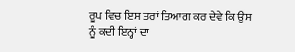ਰੂਪ ਵਿਚ ਇਸ ਤਰਾਂ ਤਿਆਗ ਕਰ ਦੇਵੇ ਕਿ ਉਸ ਨੂੰ ਕਦੀ ਇਨ੍ਹਾਂ ਦਾ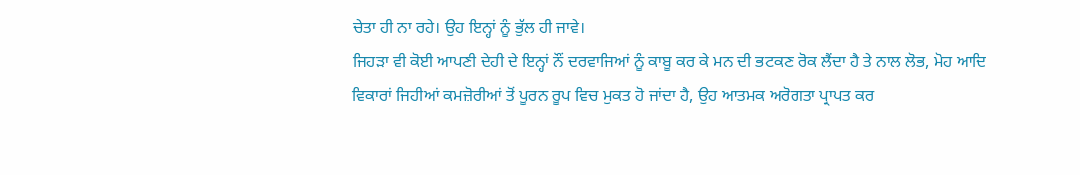ਚੇਤਾ ਹੀ ਨਾ ਰਹੇ। ਉਹ ਇਨ੍ਹਾਂ ਨੂੰ ਭੁੱਲ ਹੀ ਜਾਵੇ।
ਜਿਹੜਾ ਵੀ ਕੋਈ ਆਪਣੀ ਦੇਹੀ ਦੇ ਇਨ੍ਹਾਂ ਨੌਂ ਦਰਵਾਜਿਆਂ ਨੂੰ ਕਾਬੂ ਕਰ ਕੇ ਮਨ ਦੀ ਭਟਕਣ ਰੋਕ ਲੈਂਦਾ ਹੈ ਤੇ ਨਾਲ ਲੋਭ, ਮੋਹ ਆਦਿ ਵਿਕਾਰਾਂ ਜਿਹੀਆਂ ਕਮਜ਼ੋਰੀਆਂ ਤੋਂ ਪੂਰਨ ਰੂਪ ਵਿਚ ਮੁਕਤ ਹੋ ਜਾਂਦਾ ਹੈ, ਉਹ ਆਤਮਕ ਅਰੋਗਤਾ ਪ੍ਰਾਪਤ ਕਰ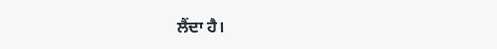ਲੈਂਦਾ ਹੈ।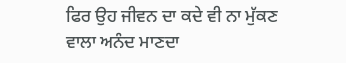ਫਿਰ ਉਹ ਜੀਵਨ ਦਾ ਕਦੇ ਵੀ ਨਾ ਮੁੱਕਣ ਵਾਲਾ ਅਨੰਦ ਮਾਣਦਾ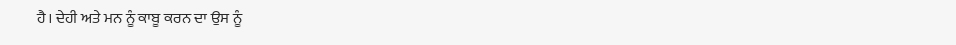ਹੈ। ਦੇਹੀ ਅਤੇ ਮਨ ਨੂੰ ਕਾਬੂ ਕਰਨ ਦਾ ਉਸ ਨੂੰ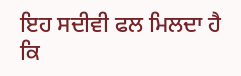ਇਹ ਸਦੀਵੀ ਫਲ ਮਿਲਦਾ ਹੈ ਕਿ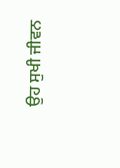ਉਹ ਸੁਖੀ ਜੀਵਨ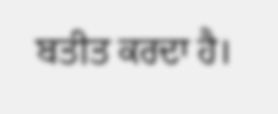ਬਤੀਤ ਕਰਦਾ ਹੈ।